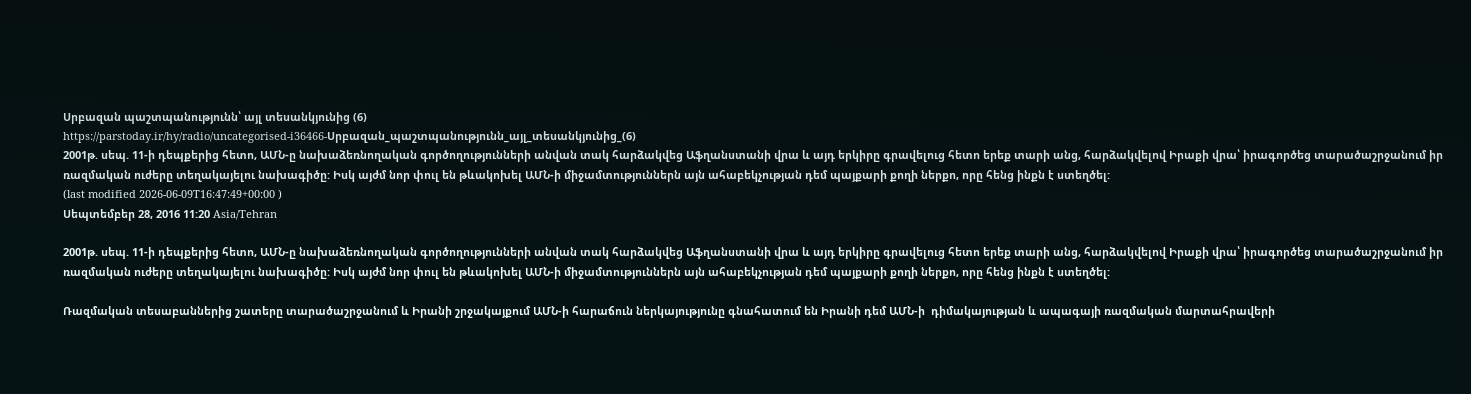Սրբազան պաշտպանությունն՝ այլ տեսանկյունից (6)
https://parstoday.ir/hy/radio/uncategorised-i36466-Սրբազան_պաշտպանությունն_այլ_տեսանկյունից_(6)
2001թ. սեպ. 11-ի դեպքերից հետո, ԱՄՆ-ը նախաձեռնողական գործողությունների անվան տակ հարձակվեց Աֆղանստանի վրա և այդ երկիրը գրավելուց հետո երեք տարի անց, հարձակվելով Իրաքի վրա՝ իրագործեց տարածաշրջանում իր ռազմական ուժերը տեղակայելու նախագիծը: Իսկ այժմ նոր փուլ են թևակոխել ԱՄՆ-ի միջամտություններն այն ահաբեկչության դեմ պայքարի քողի ներքո, որը հենց ինքն է ստեղծել:
(last modified 2026-06-09T16:47:49+00:00 )
Սեպտեմբեր 28, 2016 11:20 Asia/Tehran

2001թ. սեպ. 11-ի դեպքերից հետո, ԱՄՆ-ը նախաձեռնողական գործողությունների անվան տակ հարձակվեց Աֆղանստանի վրա և այդ երկիրը գրավելուց հետո երեք տարի անց, հարձակվելով Իրաքի վրա՝ իրագործեց տարածաշրջանում իր ռազմական ուժերը տեղակայելու նախագիծը: Իսկ այժմ նոր փուլ են թևակոխել ԱՄՆ-ի միջամտություններն այն ահաբեկչության դեմ պայքարի քողի ներքո, որը հենց ինքն է ստեղծել:

Ռազմական տեսաբաններից շատերը տարածաշրջանում և Իրանի շրջակայքում ԱՄՆ-ի հարաճուն ներկայությունը գնահատում են Իրանի դեմ ԱՄՆ-ի  դիմակայության և ապագայի ռազմական մարտահրավերի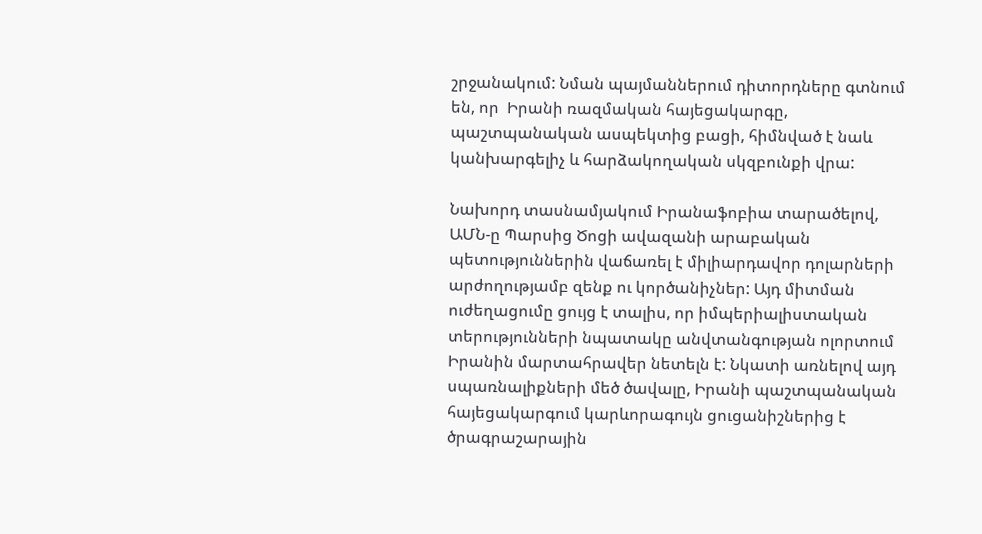շրջանակում: Նման պայմաններում դիտորդները գտնում են, որ  Իրանի ռազմական հայեցակարգը, պաշտպանական ասպեկտից բացի, հիմնված է նաև կանխարգելիչ և հարձակողական սկզբունքի վրա:

Նախորդ տասնամյակում Իրանաֆոբիա տարածելով, ԱՄՆ-ը Պարսից Ծոցի ավազանի արաբական պետություններին վաճառել է միլիարդավոր դոլարների արժողությամբ զենք ու կործանիչներ: Այդ միտման ուժեղացումը ցույց է տալիս, որ իմպերիալիստական տերությունների նպատակը անվտանգության ոլորտում Իրանին մարտահրավեր նետելն է: Նկատի առնելով այդ սպառնալիքների մեծ ծավալը, Իրանի պաշտպանական հայեցակարգում կարևորագույն ցուցանիշներից է ծրագրաշարային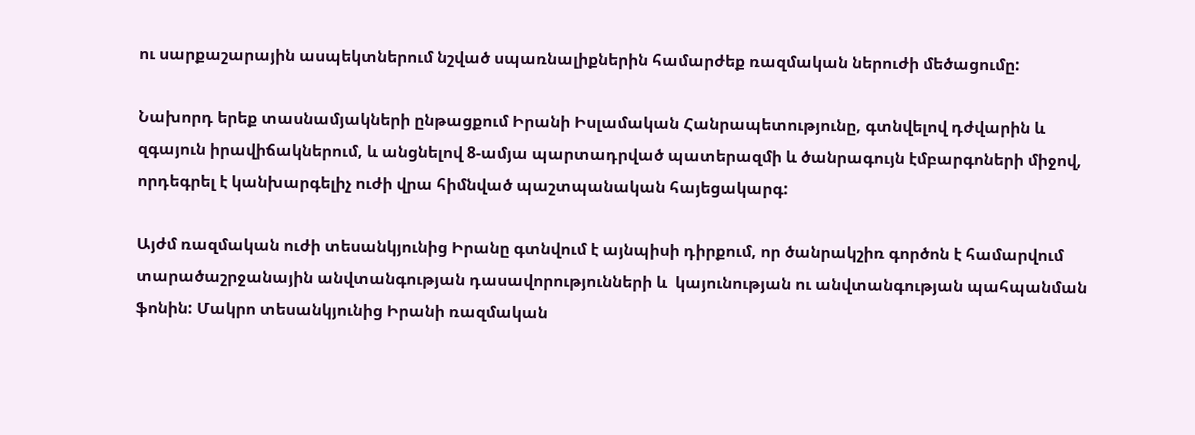ու սարքաշարային ասպեկտներում նշված սպառնալիքներին համարժեք ռազմական ներուժի մեծացումը:

Նախորդ երեք տասնամյակների ընթացքում Իրանի Իսլամական Հանրապետությունը, գտնվելով դժվարին և զգայուն իրավիճակներում, և անցնելով 8-ամյա պարտադրված պատերազմի և ծանրագույն էմբարգոների միջով, որդեգրել է կանխարգելիչ ուժի վրա հիմնված պաշտպանական հայեցակարգ:

Այժմ ռազմական ուժի տեսանկյունից Իրանը գտնվում է այնպիսի դիրքում, որ ծանրակշիռ գործոն է համարվում տարածաշրջանային անվտանգության դասավորությունների և  կայունության ու անվտանգության պահպանման ֆոնին: Մակրո տեսանկյունից Իրանի ռազմական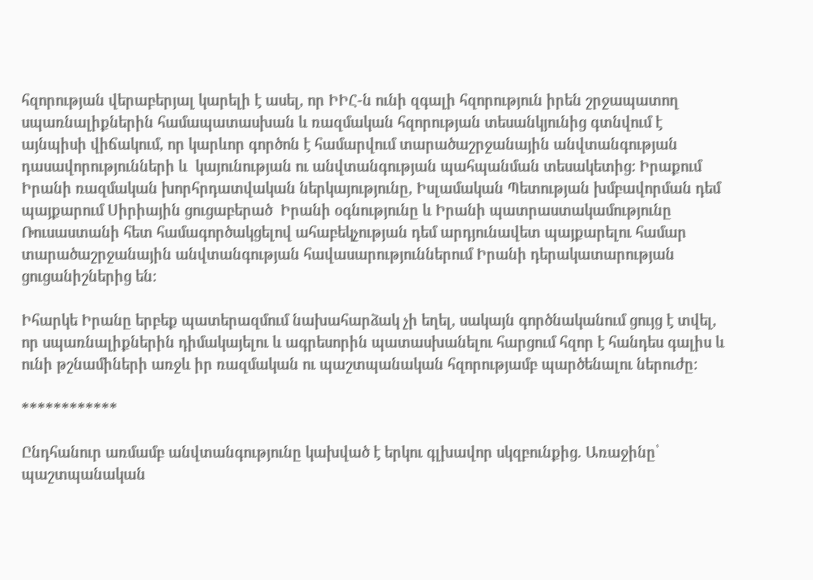հզորության վերաբերյալ կարելի է ասել, որ ԻԻՀ-ն ունի զգալի հզորություն իրեն շրջապատող սպառնալիքներին համապատասխան և ռազմական հզորության տեսանկյունից գտնվում է այնպիսի վիճակում, որ կարևոր գործոն է համարվում տարածաշրջանային անվտանգության դասավորությունների և  կայունության ու անվտանգության պահպանման տեսակետից: Իրաքում Իրանի ռազմական խորհրդատվական ներկայությունը, Իսլամական Պետության խմբավորման դեմ պայքարում Սիրիային ցուցաբերած  Իրանի օգնությունը և Իրանի պատրաստակամությունը Ռուսաստանի հետ համագործակցելով ահաբեկչության դեմ արդյունավետ պայքարելու համար տարածաշրջանային անվտանգության հավասարություններում Իրանի դերակատարության ցուցանիշներից են:

Իհարկե Իրանը երբեք պատերազմում նախահարձակ չի եղել, սակայն գործնականում ցույց է տվել, որ սպառնալիքներին դիմակայելու և ագրեսորին պատասխանելու հարցում հզոր է հանդես գալիս և ունի թշնամիների առջև իր ռազմական ու պաշտպանական հզորությամբ պարծենալու ներուժը:

************

Ընդհանուր առմամբ անվտանգությունը կախված է երկու գլխավոր սկզբունքից. Առաջինը՝ պաշտպանական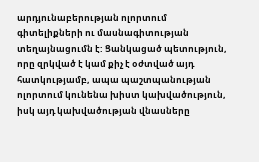արդյունաբերության ոլորտում գիտելիքների ու մասնագիտության տեղայնացումն է: Ցանկացած պետություն, որը զրկված է կամ քիչ է օժտված այդ հատկությամբ, ապա պաշտպանության ոլորտում կունենա խիստ կախվածություն, իսկ այդ կախվածության վնասները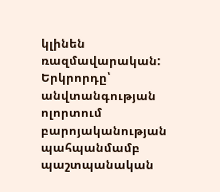կլինեն ռազմավարական: Երկրորդը՝ անվտանգության ոլորտում բարոյականության պահպանմամբ պաշտպանական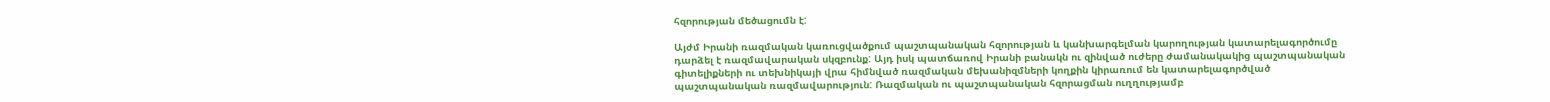հզորության մեծացումն է:

Այժմ Իրանի ռազմական կառուցվածքում պաշտպանական հզորության և կանխարգելման կարողության կատարելագործումը դարձել է ռազմավարական սկզբունք: Այդ իսկ պատճառով Իրանի բանակն ու զինված ուժերը ժամանակակից պաշտպանական գիտելիքների ու տեխնիկայի վրա հիմնված ռազմական մեխանիզմների կողքին կիրառում են կատարելագործված պաշտպանական ռազմավարություն: Ռազմական ու պաշտպանական հզորացման ուղղությամբ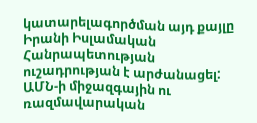կատարելագործման այդ քայլը Իրանի Իսլամական Հանրապետության ուշադրության է արժանացել: ԱՄՆ-ի միջազգային ու ռազմավարական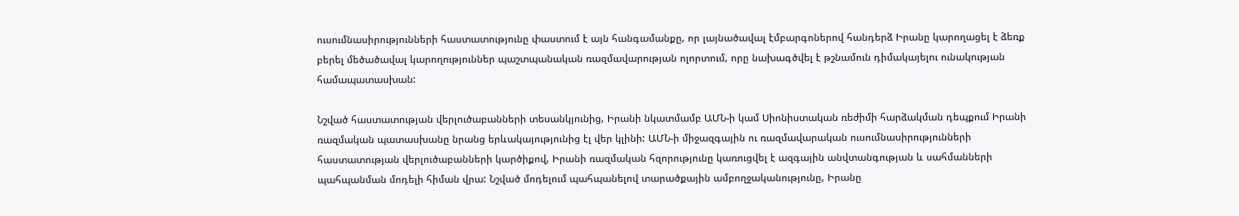ուսումնասիրությունների հաստատությունը փաստում է այն հանգամանքը, որ լայնածավալ էմբարգոներով հանդերձ Իրանը կարողացել է ձեռք բերել մեծածավալ կարողություններ պաշտպանական ռազմավարության ոլորտում, որը նախագծվել է թշնամուն դիմակայելու ունակության համապատասխան:

Նշված հաստատության վերլուծաբանների տեսանկյունից, Իրանի նկատմամբ ԱՄՆ-ի կամ Սիոնիստական ռեժիմի հարձակման դեպքում Իրանի ռազմական պատասխանը նրանց երևակայությունից էլ վեր կլինի: ԱՄՆ-ի միջազգային ու ռազմավարական ուսումնասիրությունների հաստատության վերլուծաբանների կարծիքով, Իրանի ռազմական հզորությունը կառուցվել է ազգային անվտանգության և սահմանների պահպանման մոդելի հիման վրա: Նշված մոդելում պահպանելով տարածքային ամբողջականությունը, Իրանը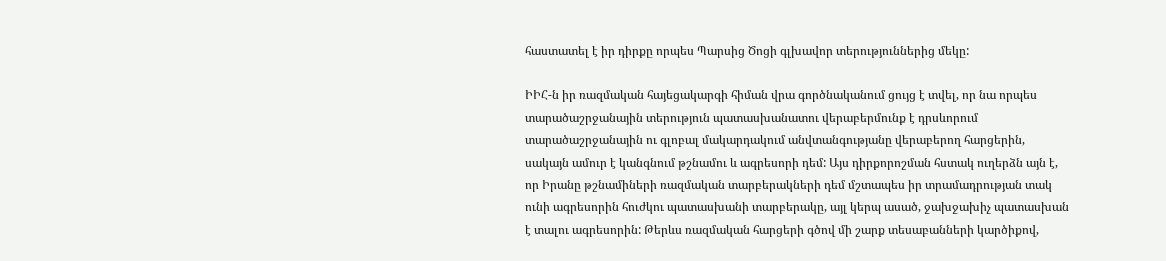հաստատել է իր դիրքը որպես Պարսից Ծոցի գլխավոր տերություններից մեկը:

ԻԻՀ-ն իր ռազմական հայեցակարգի հիման վրա գործնականում ցույց է տվել, որ նա որպես  տարածաշրջանային տերություն պատասխանատու վերաբերմունք է դրսևորում տարածաշրջանային ու գլոբալ մակարդակում անվտանգությանը վերաբերող հարցերին, սակայն ամուր է կանգնում թշնամու և ագրեսորի դեմ: Այս դիրքորոշման հստակ ուղերձն այն է, որ Իրանը թշնամիների ռազմական տարբերակների դեմ մշտապես իր տրամադրության տակ ունի ագրեսորին հուժկու պատասխանի տարբերակը, այլ կերպ ասած, ջախջախիչ պատասխան է տալու ագրեսորին: Թերևս ռազմական հարցերի գծով մի շարք տեսաբանների կարծիքով,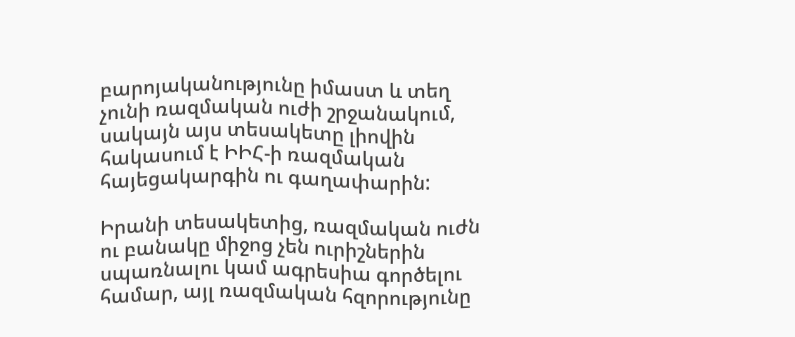բարոյականությունը իմաստ և տեղ չունի ռազմական ուժի շրջանակում, սակայն այս տեսակետը լիովին հակասում է ԻԻՀ-ի ռազմական հայեցակարգին ու գաղափարին:

Իրանի տեսակետից, ռազմական ուժն ու բանակը միջոց չեն ուրիշներին սպառնալու կամ ագրեսիա գործելու համար, այլ ռազմական հզորությունը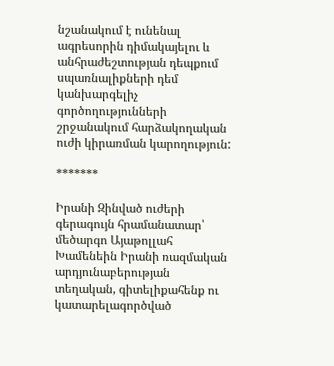նշանակում է ունենալ ագրեսորին դիմակայելու և անհրաժեշտության դեպքում սպառնալիքների դեմ կանխարգելիչ գործողությունների շրջանակում հարձակողական ուժի կիրառման կարողություն:

*******

Իրանի Զինված ուժերի  գերագույն հրամանատար՝ մեծարգո Այաթոլլահ Խամենեին Իրանի ռազմական արդյունաբերության տեղական, գիտելիքահենք ու կատարելագործված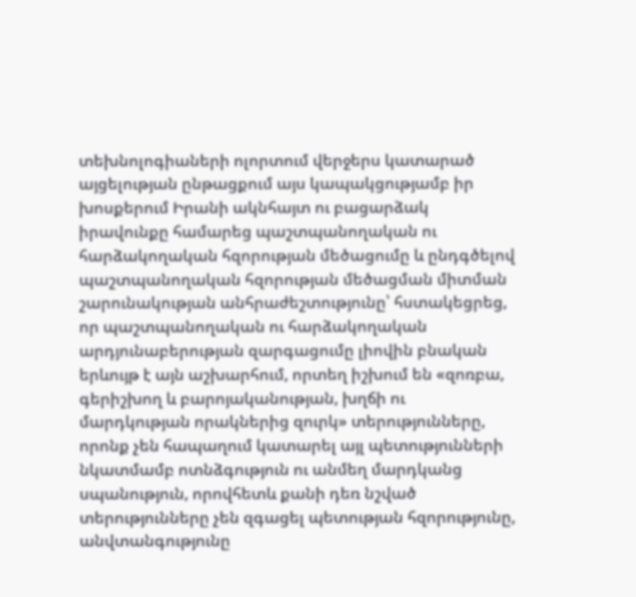տեխնոլոգիաների ոլորտում վերջերս կատարած այցելության ընթացքում այս կապակցությամբ իր խոսքերում Իրանի ակնհայտ ու բացարձակ իրավունքը համարեց պաշտպանողական ու հարձակողական հզորության մեծացումը և ընդգծելով պաշտպանողական հզորության մեծացման միտման շարունակության անհրաժեշտությունը՝ հստակեցրեց, որ պաշտպանողական ու հարձակողական արդյունաբերության զարգացումը լիովին բնական երևույթ է այն աշխարհում, որտեղ իշխում են «զոռբա, գերիշխող և բարոյականության, խղճի ու մարդկության որակներից զուրկ» տերությունները, որոնք չեն հապաղում կատարել այլ պետությունների նկատմամբ ոտնձգություն ու անմեղ մարդկանց սպանություն, որովհետև քանի դեռ նշված տերությունները չեն զգացել պետության հզորությունը, անվտանգությունը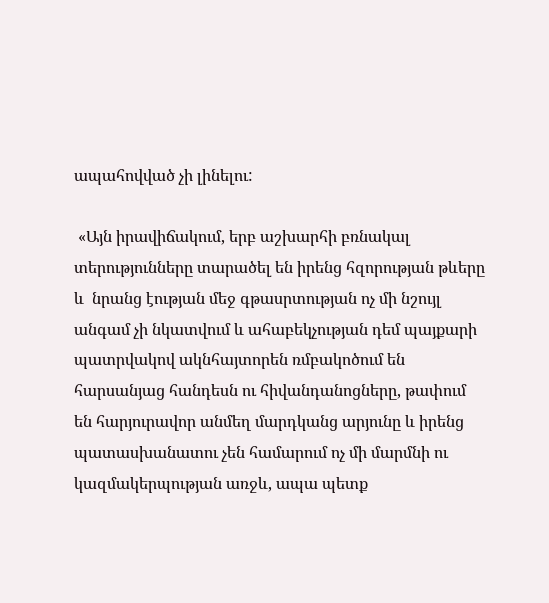ապահովված չի լինելու:

 «Այն իրավիճակում, երբ աշխարհի բռնակալ տերությունները տարածել են իրենց հզորության թևերը և  նրանց էության մեջ գթասրտության ոչ մի նշույլ անգամ չի նկատվում և ահաբեկչության դեմ պայքարի պատրվակով ակնհայտորեն ռմբակոծում են հարսանյաց հանդեսն ու հիվանդանոցները, թափում են հարյուրավոր անմեղ մարդկանց արյունը և իրենց պատասխանատու չեն համարում ոչ մի մարմնի ու կազմակերպության առջև, ապա պետք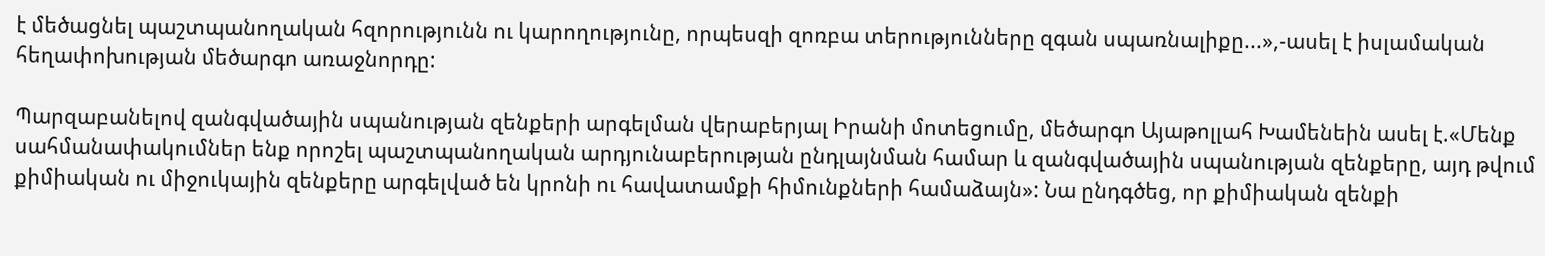է մեծացնել պաշտպանողական հզորությունն ու կարողությունը, որպեսզի զոռբա տերությունները զգան սպառնալիքը...»,-ասել է իսլամական հեղափոխության մեծարգո առաջնորդը:

Պարզաբանելով զանգվածային սպանության զենքերի արգելման վերաբերյալ Իրանի մոտեցումը, մեծարգո Այաթոլլահ Խամենեին ասել է.«Մենք սահմանափակումներ ենք որոշել պաշտպանողական արդյունաբերության ընդլայնման համար և զանգվածային սպանության զենքերը, այդ թվում քիմիական ու միջուկային զենքերը արգելված են կրոնի ու հավատամքի հիմունքների համաձայն»: Նա ընդգծեց, որ քիմիական զենքի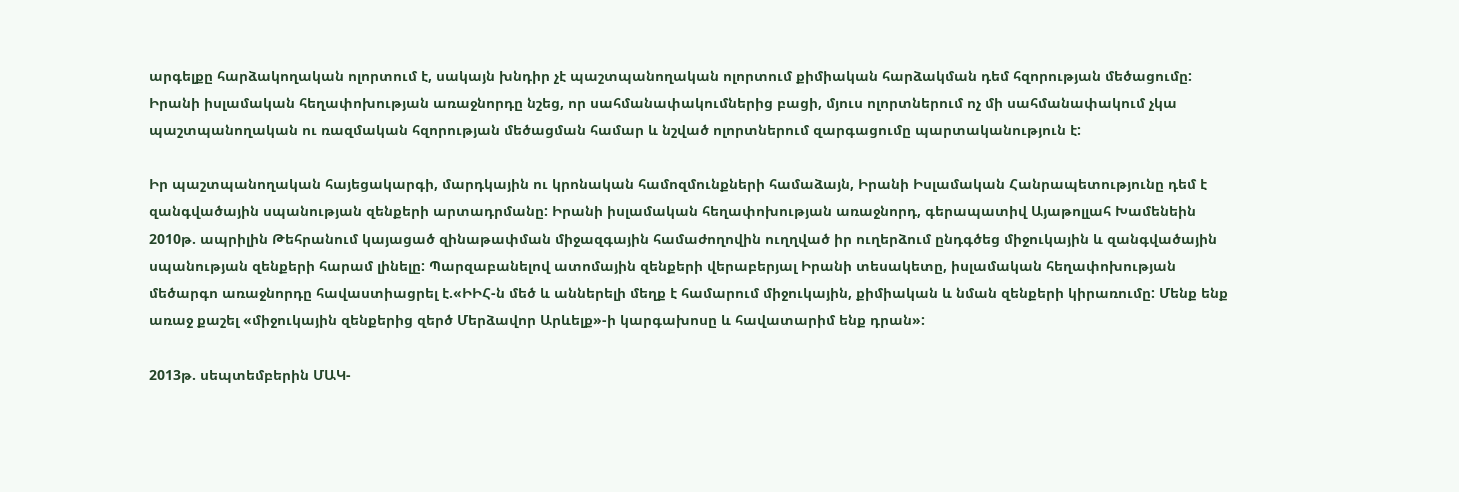արգելքը հարձակողական ոլորտում է, սակայն խնդիր չէ պաշտպանողական ոլորտում քիմիական հարձակման դեմ հզորության մեծացումը: Իրանի իսլամական հեղափոխության առաջնորդը նշեց, որ սահմանափակումներից բացի, մյուս ոլորտներում ոչ մի սահմանափակում չկա պաշտպանողական ու ռազմական հզորության մեծացման համար և նշված ոլորտներում զարգացումը պարտականություն է:

Իր պաշտպանողական հայեցակարգի, մարդկային ու կրոնական համոզմունքների համաձայն, Իրանի Իսլամական Հանրապետությունը դեմ է զանգվածային սպանության զենքերի արտադրմանը: Իրանի իսլամական հեղափոխության առաջնորդ, գերապատիվ Այաթոլլահ Խամենեին 2010թ. ապրիլին Թեհրանում կայացած զինաթափման միջազգային համաժողովին ուղղված իր ուղերձում ընդգծեց միջուկային և զանգվածային սպանության զենքերի հարամ լինելը: Պարզաբանելով ատոմային զենքերի վերաբերյալ Իրանի տեսակետը, իսլամական հեղափոխության մեծարգո առաջնորդը հավաստիացրել է.«ԻԻՀ-ն մեծ և աններելի մեղք է համարում միջուկային, քիմիական և նման զենքերի կիրառումը: Մենք ենք առաջ քաշել «միջուկային զենքերից զերծ Մերձավոր Արևելք»-ի կարգախոսը և հավատարիմ ենք դրան»:

2013թ. սեպտեմբերին ՄԱԿ-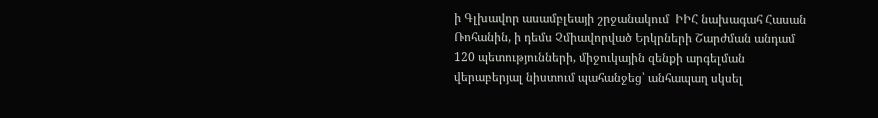ի Գլխավոր ասամբլեայի շրջանակում  ԻԻՀ նախագահ Հասան Ռոհանին, ի դեմս Չմիավորված Երկրների Շարժման անդամ 120 պետությունների, միջուկային զենքի արգելման վերաբերյալ նիստում պահանջեց՝ անհապաղ սկսել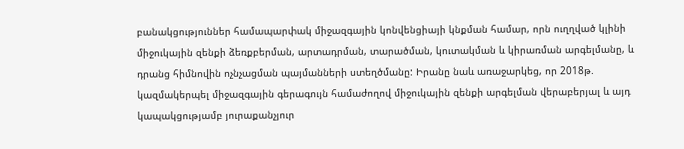բանակցություններ համապարփակ միջազգային կոնվենցիայի կնքման համար, որն ուղղված կլինի միջուկային զենքի ձեռքբերման, արտադրման, տարածման, կուտակման և կիրառման արգելմանը, և դրանց հիմնովին ոչնչացման պայմանների ստեղծմանը: Իրանը նաև առաջարկեց, որ 2018թ. կազմակերպել միջազգային գերագույն համաժողով միջուկային զենքի արգելման վերաբերյալ և այդ կապակցությամբ յուրաքանչյուր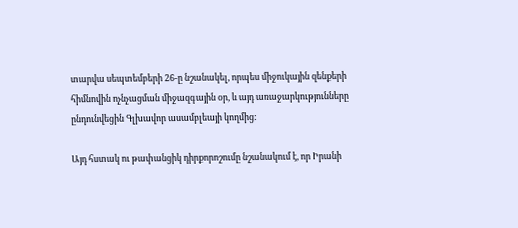տարվա սեպտեմբերի 26-ը նշանակել, որպես միջուկային զենքերի հիմնովին ոչնչացման միջազգային օր, և այդ առաջարկությունները ընդունվեցին Գլխավոր ասամբլեայի կողմից:

Այդ հստակ ու թափանցիկ դիրքորոշումը նշանակում է, որ Իրանի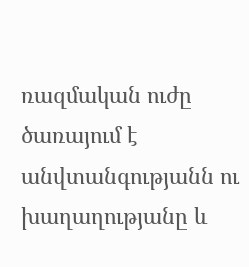ռազմական ուժը ծառայում է անվտանգությանն ու խաղաղությանը և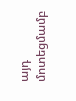այդ մոտեցմամբ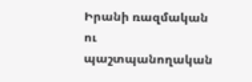Իրանի ռազմական ու պաշտպանողական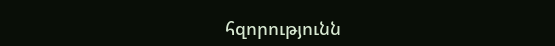հզորությունն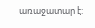առաջատար է: